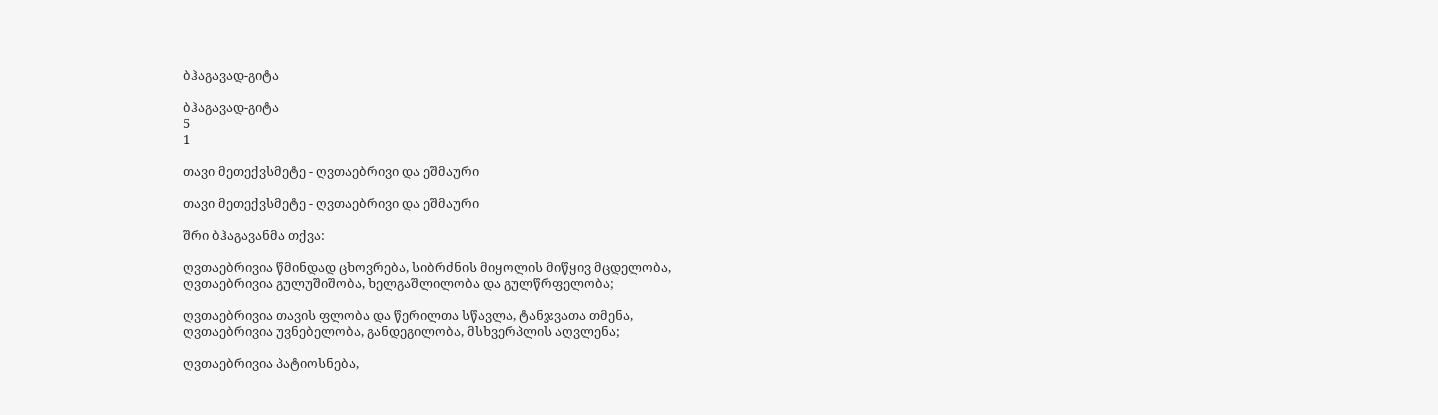ბჰაგავად-გიტა

ბჰაგავად-გიტა
5
1

თავი მეთექვსმეტე - ღვთაებრივი და ეშმაური

თავი მეთექვსმეტე - ღვთაებრივი და ეშმაური

შრი ბჰაგავანმა თქვა:

ღვთაებრივია წმინდად ცხოვრება, სიბრძნის მიყოლის მიწყივ მცდელობა,
ღვთაებრივია გულუშიშობა, ხელგაშლილობა და გულწრფელობა;

ღვთაებრივია თავის ფლობა და წერილთა სწავლა, ტანჯვათა თმენა,
ღვთაებრივია უვნებელობა, განდეგილობა, მსხვერპლის აღვლენა;

ღვთაებრივია პატიოსნება,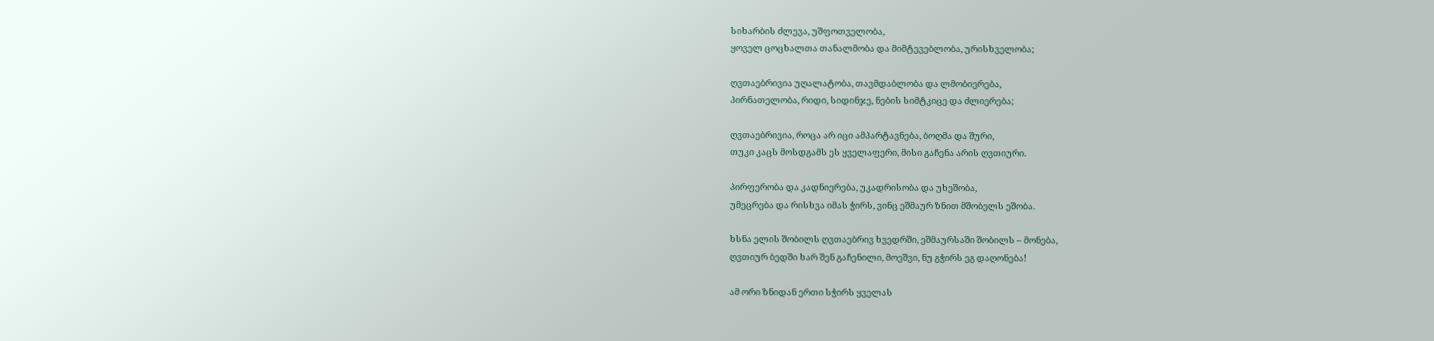სიხარბის ძლევა, უშფოთველობა,
ყოველ ცოცხალთა თანალმობა და მიმტევებლობა, ურისხველობა;

ღვთაებრივია უღალატობა, თავმდაბლობა და ლმობიერება,
პირნათელობა, რიდი, სიდინჯე, ნების სიმტკიცე და ძლიერება;

ღვთაებრივია, როცა არ იცი ამპარტავნება, ბოღმა და შური,
თუკი კაცს მოსდგამს ეს ყველაფერი, მისი გაჩენა არის ღვთიური.

პირფერობა და კადნიერება, უკადრისობა და უხეშობა,
უმეცრება და რისხვა იმას ჭირს, ვინც ეშმაურ ზნით მშობელს ეშობა.

ხსნა ელის შობილს ღვთაებრივ ხვედრში, ეშმაურსაში შობილს – მონება,
ღვთიურ ბედში ხარ შენ გაჩენილი, მოეშვი, ნუ გჭირს ეგ დაღონება!

ამ ორი ზნიდან ერთი სჭირს ყველას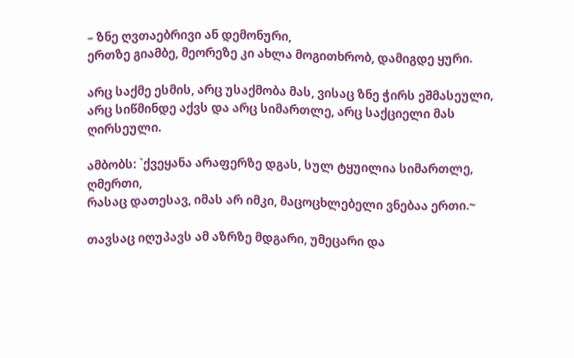– ზნე ღვთაებრივი ან დემონური,
ერთზე გიამბე, მეორეზე კი ახლა მოგითხრობ, დამიგდე ყური.

არც საქმე ესმის, არც უსაქმობა მას, ვისაც ზნე ჭირს ეშმასეული,
არც სიწმინდე აქვს და არც სიმართლე, არც საქციელი მას ღირსეული.

ამბობს: `ქვეყანა არაფერზე დგას, სულ ტყუილია სიმართლე, ღმერთი,
რასაც დათესავ, იმას არ იმკი, მაცოცხლებელი ვნებაა ერთი.~

თავსაც იღუპავს ამ აზრზე მდგარი, უმეცარი და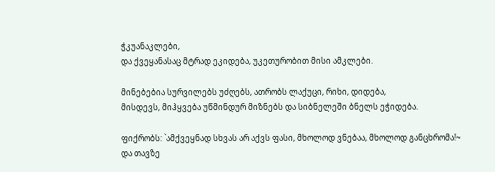ჭკუანაკლები,
და ქვეყანასაც მტრად ეკიდება, უკეთურობით მისი ამკლები.

მინებებია სურვილებს უძღებს, ათრობს ლაქუცი, რიხი, დიდება,
მისდევს, მიჰყვება უწმინდურ მიზნებს და სიბნელეში ბნელს ეჭიდება.

ფიქრობს: `ამქვეყნად სხვას არ აქვს ფასი, მხოლოდ ვნებაა, მხოლოდ განცხრომა!~
და თავზე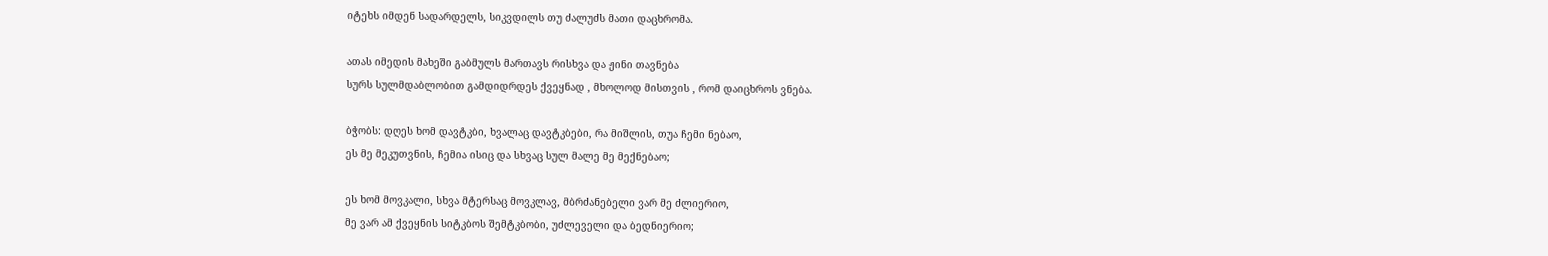იტეხს იმდენ სადარდელს, სიკვდილს თუ ძალუძს მათი დაცხრომა.

ათას იმედის მახეში გაბმულს მართავს რისხვა და ჟინი თავნება
სურს სულმდაბლობით გამდიდრდეს ქვეყნად , მხოლოდ მისთვის , რომ დაიცხროს ვნება.

ბჭობს: დღეს ხომ დავტკბი, ხვალაც დავტკბები, რა მიშლის, თუა ჩემი ნებაო,
ეს მე მეკუთვნის, ჩემია ისიც და სხვაც სულ მალე მე მექნებაო;

ეს ხომ მოვკალი, სხვა მტერსაც მოვკლავ, მბრძანებელი ვარ მე ძლიერიო,
მე ვარ ამ ქვეყნის სიტკბოს შემტკბობი, უძლეველი და ბედნიერიო;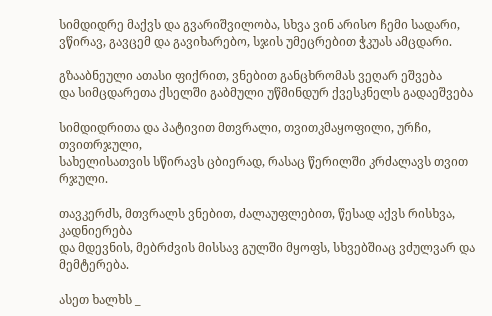სიმდიდრე მაქვს და გვარიშვილობა, სხვა ვინ არისო ჩემი სადარი,
ვწირავ, გავცემ და გავიხარებო, სჯის უმეცრებით ჭკუას ამცდარი.

გზააბნეული ათასი ფიქრით, ვნებით განცხრომას ვეღარ ეშვება
და სიმცდარეთა ქსელში გაბმული უწმინდურ ქვესკნელს გადაეშვება

სიმდიდრითა და პატივით მთვრალი, თვითკმაყოფილი, ურჩი, თვითრჯული,
სახელისათვის სწირავს ცბიერად, რასაც წერილში კრძალავს თვით რჯული.

თავკერძს, მთვრალს ვნებით, ძალაუფლებით, წესად აქვს რისხვა, კადნიერება
და მდევნის, მებრძვის მისსავ გულში მყოფს, სხვებშიაც ვძულვარ და მემტერება.

ასეთ ხალხს _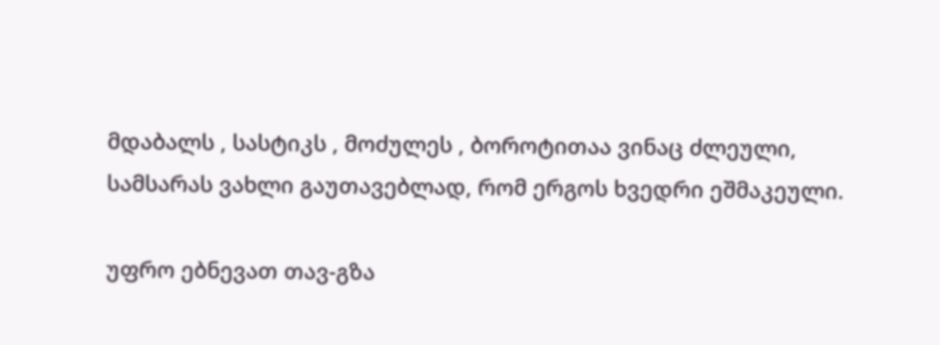მდაბალს , სასტიკს , მოძულეს , ბოროტითაა ვინაც ძლეული,
სამსარას ვახლი გაუთავებლად, რომ ერგოს ხვედრი ეშმაკეული.

უფრო ებნევათ თავ-გზა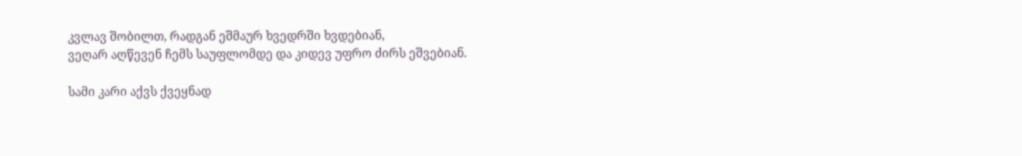კვლავ შობილთ, რადგან ეშმაურ ხვედრში ხვდებიან,
ვეღარ აღწევენ ჩემს საუფლომდე და კიდევ უფრო ძირს ეშვებიან.

სამი კარი აქვს ქვეყნად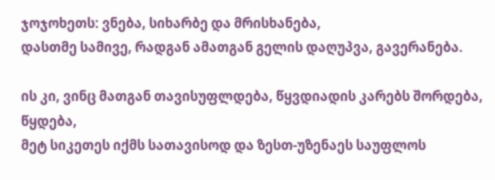ჯოჯოხეთს: ვნება, სიხარბე და მრისხანება,
დასთმე სამივე, რადგან ამათგან გელის დაღუპვა, გავერანება.

ის კი, ვინც მათგან თავისუფლდება, წყვდიადის კარებს შორდება, წყდება,
მეტ სიკეთეს იქმს სათავისოდ და ზესთ-უზენაეს საუფლოს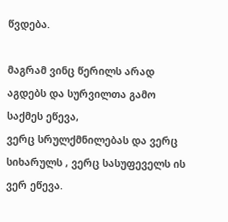წვდება.

მაგრამ ვინც წერილს არად აგდებს და სურვილთა გამო საქმეს ეწევა,
ვერც სრულქმნილებას და ვერც სიხარულს , ვერც სასუფეველს ის ვერ ეწევა.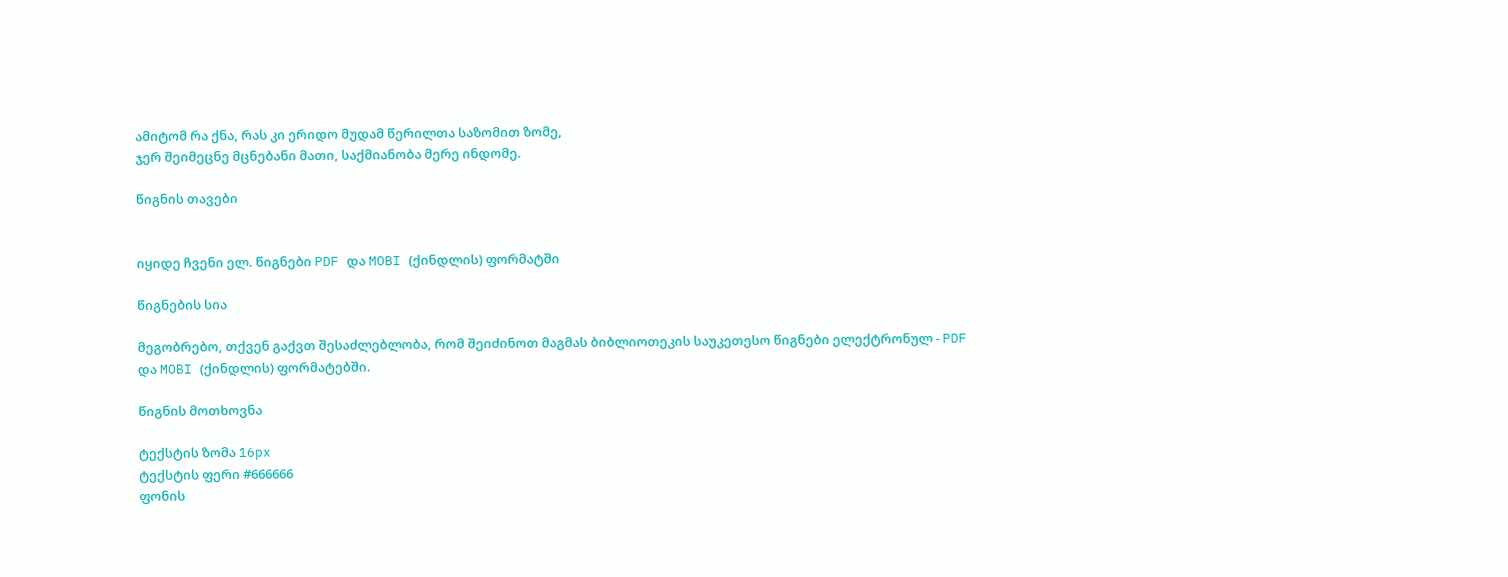ამიტომ რა ქნა, რას კი ერიდო მუდამ წერილთა საზომით ზომე,
ჯერ შეიმეცნე მცნებანი მათი, საქმიანობა მერე ინდომე.

წიგნის თავები


იყიდე ჩვენი ელ. წიგნები PDF და MOBI (ქინდლის) ფორმატში

წიგნების სია

მეგობრებო, თქვენ გაქვთ შესაძლებლობა, რომ შეიძინოთ მაგმას ბიბლიოთეკის საუკეთესო წიგნები ელექტრონულ - PDF და MOBI (ქინდლის) ფორმატებში.

წიგნის მოთხოვნა

ტექსტის ზომა 16px
ტექსტის ფერი #666666
ფონის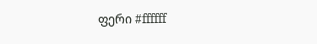ფერი #ffffff